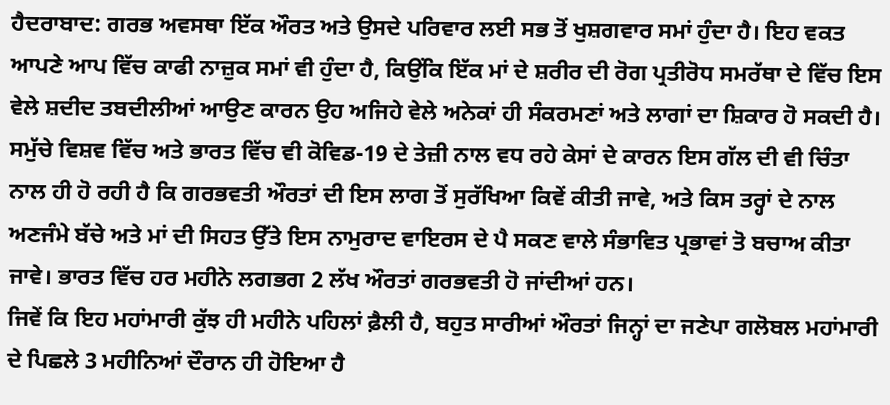ਹੈਦਰਾਬਾਦ: ਗਰਭ ਅਵਸਥਾ ਇੱਕ ਔਰਤ ਅਤੇ ਉਸਦੇ ਪਰਿਵਾਰ ਲਈ ਸਭ ਤੋਂ ਖੁਸ਼ਗਵਾਰ ਸਮਾਂ ਹੁੰਦਾ ਹੈ। ਇਹ ਵਕਤ ਆਪਣੇ ਆਪ ਵਿੱਚ ਕਾਫੀ ਨਾਜ਼ੁਕ ਸਮਾਂ ਵੀ ਹੁੰਦਾ ਹੈ, ਕਿਉਂਕਿ ਇੱਕ ਮਾਂ ਦੇ ਸ਼ਰੀਰ ਦੀ ਰੋਗ ਪ੍ਰਤੀਰੋਧ ਸਮਰੱਥਾ ਦੇ ਵਿੱਚ ਇਸ ਵੇਲੇ ਸ਼ਦੀਦ ਤਬਦੀਲੀਆਂ ਆਉਣ ਕਾਰਨ ਉਹ ਅਜਿਹੇ ਵੇਲੇ ਅਨੇਕਾਂ ਹੀ ਸੰਕਰਮਣਾਂ ਅਤੇ ਲਾਗਾਂ ਦਾ ਸ਼ਿਕਾਰ ਹੋ ਸਕਦੀ ਹੈ।
ਸਮੁੱਚੇ ਵਿਸ਼ਵ ਵਿੱਚ ਅਤੇ ਭਾਰਤ ਵਿੱਚ ਵੀ ਕੋਵਿਡ-19 ਦੇ ਤੇਜ਼ੀ ਨਾਲ ਵਧ ਰਹੇ ਕੇਸਾਂ ਦੇ ਕਾਰਨ ਇਸ ਗੱਲ ਦੀ ਵੀ ਚਿੰਤਾ ਨਾਲ ਹੀ ਹੋ ਰਹੀ ਹੈ ਕਿ ਗਰਭਵਤੀ ਔਰਤਾਂ ਦੀ ਇਸ ਲਾਗ ਤੋਂ ਸੁਰੱਖਿਆ ਕਿਵੇਂ ਕੀਤੀ ਜਾਵੇ, ਅਤੇ ਕਿਸ ਤਰ੍ਹਾਂ ਦੇ ਨਾਲ ਅਣਜੰਮੇ ਬੱਚੇ ਅਤੇ ਮਾਂ ਦੀ ਸਿਹਤ ਉੱਤੇ ਇਸ ਨਾਮੁਰਾਦ ਵਾਇਰਸ ਦੇ ਪੈ ਸਕਣ ਵਾਲੇ ਸੰਭਾਵਿਤ ਪ੍ਰਭਾਵਾਂ ਤੋ ਬਚਾਅ ਕੀਤਾ ਜਾਵੇ। ਭਾਰਤ ਵਿੱਚ ਹਰ ਮਹੀਨੇ ਲਗਭਗ 2 ਲੱਖ ਔਰਤਾਂ ਗਰਭਵਤੀ ਹੋ ਜਾਂਦੀਆਂ ਹਨ।
ਜਿਵੇਂ ਕਿ ਇਹ ਮਹਾਂਮਾਰੀ ਕੁੱਝ ਹੀ ਮਹੀਨੇ ਪਹਿਲਾਂ ਫ਼ੈਲੀ ਹੈ, ਬਹੁਤ ਸਾਰੀਆਂ ਔਰਤਾਂ ਜਿਨ੍ਹਾਂ ਦਾ ਜਣੇਪਾ ਗਲੋਬਲ ਮਹਾਂਮਾਰੀ ਦੇ ਪਿਛਲੇ 3 ਮਹੀਨਿਆਂ ਦੌਰਾਨ ਹੀ ਹੋਇਆ ਹੈ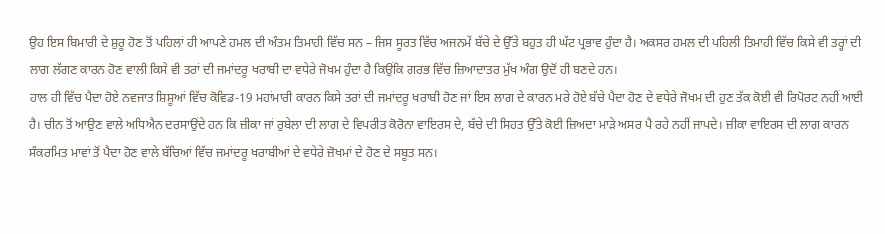ਉਹ ਇਸ ਬਿਮਾਰੀ ਦੇ ਸ਼ੁਰੂ ਹੋਣ ਤੋਂ ਪਹਿਲਾਂ ਹੀ ਆਪਣੇ ਹਮਲ ਦੀ ਅੰਤਮ ਤਿਮਾਹੀ ਵਿੱਚ ਸਨ – ਜਿਸ ਸੂਰਤ ਵਿੱਚ ਅਜਨਮੇਂ ਬੱਚੇ ਦੇ ਉੱਤੇ ਬਹੁਤ ਹੀ ਘੱਟ ਪ੍ਰਭਾਵ ਹੁੰਦਾ ਹੈ। ਅਕਸਰ ਹਮਲ ਦੀ ਪਹਿਲੀ ਤਿਮਾਹੀ ਵਿੱਚ ਕਿਸੇ ਵੀ ਤਰ੍ਹਾਂ ਦੀ ਲਾਗ ਲੱਗਣ ਕਾਰਨ ਹੋਣ ਵਾਲੀ ਕਿਸੇ ਵੀ ਤਰਾਂ ਦੀ ਜਮਾਂਦਰੂ ਖਰਾਬੀ ਦਾ ਵਧੇਰੇ ਜੋਖਮ ਹੁੰਦਾ ਹੈ ਕਿਉਂਕਿ ਗਰਭ ਵਿੱਚ ਜ਼ਿਆਦਾਤਰ ਮੁੱਖ ਅੰਗ ਉਦੋਂ ਹੀ ਬਣਦੇ ਹਨ।
ਹਾਲ ਹੀ ਵਿੱਚ ਪੈਦਾ ਹੋਏ ਨਵਜਾਤ ਸ਼ਿਸ਼ੂਆਂ ਵਿੱਚ ਕੋਵਿਡ-19 ਮਹਾਂਮਾਰੀ ਕਾਰਨ ਕਿਸੇ ਤਰਾਂ ਦੀ ਜਮਾਂਦਰੂ ਖਰਾਬੀ ਹੋਣ ਜਾਂ ਇਸ ਲਾਗ ਦੇ ਕਾਰਨ ਮਰੇ ਹੋਏ ਬੱਚੇ ਪੈਦਾ ਹੋਣ ਦੇ ਵਧੇਰੇ ਜੋਖਮ ਦੀ ਹੁਣ ਤੱਕ ਕੋਈ ਵੀ ਰਿਪੋਰਟ ਨਹੀਂ ਆਈ ਹੈ। ਚੀਨ ਤੋਂ ਆਉਣ ਵਾਲੇ ਅਧਿਐਨ ਦਰਸਾਉਂਦੇ ਹਨ ਕਿ ਜ਼ੀਕਾ ਜਾਂ ਰੁਬੇਲਾ ਦੀ ਲਾਗ ਦੇ ਵਿਪਰੀਤ ਕੋਰੋਨਾ ਵਾਇਰਸ ਦੇ, ਬੱਚੇ ਦੀ ਸਿਹਤ ਉੱਤੇ ਕੋਈ ਜ਼ਿਅਦਾ ਮਾੜੇ ਅਸਰ ਪੈ ਰਹੇ ਨਹੀਂ ਜਾਪਦੇ। ਜ਼ੀਕਾ ਵਾਇਰਸ ਦੀ ਲਾਗ ਕਾਰਨ ਸੰਕਰਮਿਤ ਮਾਵਾਂ ਤੋਂ ਪੈਦਾ ਹੋਣ ਵਾਲੇ ਬੱਚਿਆਂ ਵਿੱਚ ਜਮਾਂਦਰੂ ਖਰਾਬੀਆਂ ਦੇ ਵਧੇਰੇ ਜ਼ੋਖਮਾਂ ਦੇ ਹੋਣ ਦੇ ਸਬੂਤ ਸਨ।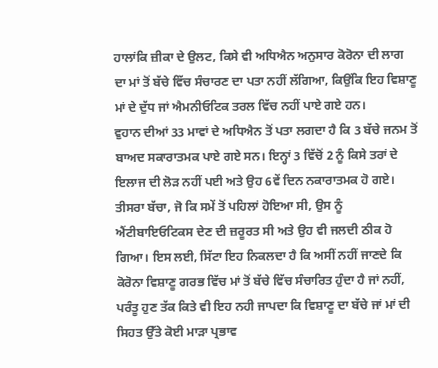ਹਾਲਾਂਕਿ ਜ਼ੀਕਾ ਦੇ ਉਲਟ, ਕਿਸੇ ਵੀ ਅਧਿਐਨ ਅਨੁਸਾਰ ਕੋਰੋਨਾ ਦੀ ਲਾਗ ਦਾ ਮਾਂ ਤੋਂ ਬੱਚੇ ਵਿੱਚ ਸੰਚਾਰਣ ਦਾ ਪਤਾ ਨਹੀਂ ਲੱਗਿਆ, ਕਿਉਂਕਿ ਇਹ ਵਿਸ਼ਾਣੂ ਮਾਂ ਦੇ ਦੁੱਧ ਜਾਂ ਐਮਨੀਓਟਿਕ ਤਰਲ ਵਿੱਚ ਨਹੀਂ ਪਾਏ ਗਏ ਹਨ।
ਵੁਹਾਨ ਦੀਆਂ 33 ਮਾਵਾਂ ਦੇ ਅਧਿਐਨ ਤੋਂ ਪਤਾ ਲਗਦਾ ਹੈ ਕਿ 3 ਬੱਚੇ ਜਨਮ ਤੋਂ ਬਾਅਦ ਸਕਾਰਾਤਮਕ ਪਾਏ ਗਏ ਸਨ। ਇਨ੍ਹਾਂ 3 ਵਿੱਚੋਂ 2 ਨੂੰ ਕਿਸੇ ਤਰਾਂ ਦੇ ਇਲਾਜ ਦੀ ਲੋੜ ਨਹੀਂ ਪਈ ਅਤੇ ਉਹ 6ਵੇਂ ਦਿਨ ਨਕਾਰਾਤਮਕ ਹੋ ਗਏ। ਤੀਸਰਾ ਬੱਚਾ, ਜੋ ਕਿ ਸਮੇਂ ਤੋਂ ਪਹਿਲਾਂ ਹੋਇਆ ਸੀ, ਉਸ ਨੂੰ ਐਂਟੀਬਾਇਓਟਿਕਸ ਦੇਣ ਦੀ ਜ਼ਰੂਰਤ ਸੀ ਅਤੇ ਉਹ ਵੀ ਜਲਦੀ ਠੀਕ ਹੋ ਗਿਆ। ਇਸ ਲਈ, ਸਿੱਟਾ ਇਹ ਨਿਕਲਦਾ ਹੈ ਕਿ ਅਸੀਂ ਨਹੀਂ ਜਾਣਦੇ ਕਿ ਕੋਰੋਨਾ ਵਿਸ਼ਾਣੂ ਗਰਭ ਵਿੱਚ ਮਾਂ ਤੋਂ ਬੱਚੇ ਵਿੱਚ ਸੰਚਾਰਿਤ ਹੁੰਦਾ ਹੈ ਜਾਂ ਨਹੀਂ, ਪਰੰਤੂ ਹੁਣ ਤੱਕ ਕਿਤੇ ਵੀ ਇਹ ਨਹੀ ਜਾਪਦਾ ਕਿ ਵਿਸ਼ਾਣੂ ਦਾ ਬੱਚੇ ਜਾਂ ਮਾਂ ਦੀ ਸਿਹਤ ਉੱਤੇ ਕੋਈ ਮਾੜਾ ਪ੍ਰਭਾਵ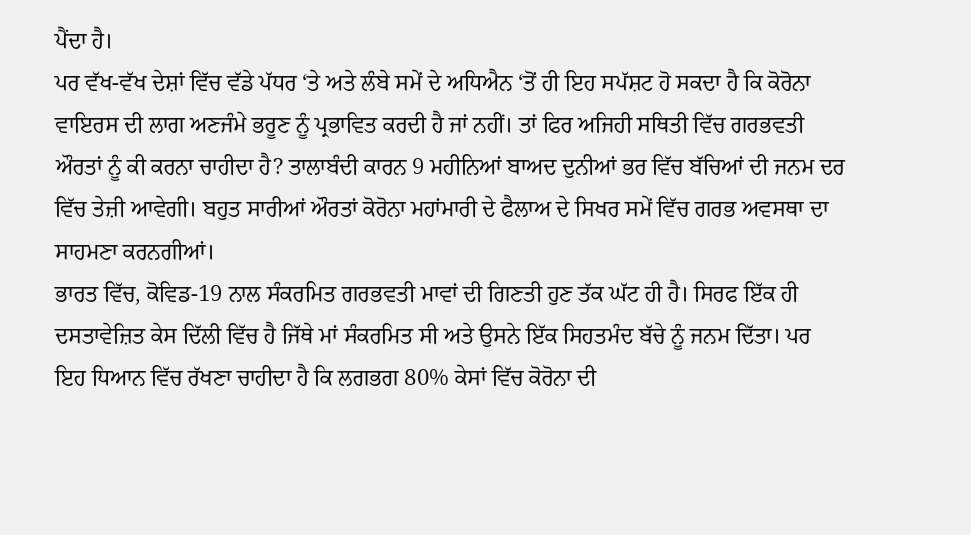ਪੈਂਦਾ ਹੈ।
ਪਰ ਵੱਖ-ਵੱਖ ਦੇਸ਼ਾਂ ਵਿੱਚ ਵੱਡੇ ਪੱਧਰ ‘ਤੇ ਅਤੇ ਲੰਬੇ ਸਮੇਂ ਦੇ ਅਧਿਐਨ ‘ਤੋਂ ਹੀ ਇਹ ਸਪੱਸ਼ਟ ਹੋ ਸਕਦਾ ਹੈ ਕਿ ਕੋਰੋਨਾ ਵਾਇਰਸ ਦੀ ਲਾਗ ਅਣਜੰਮੇ ਭਰੂਣ ਨੂੰ ਪ੍ਰਭਾਵਿਤ ਕਰਦੀ ਹੈ ਜਾਂ ਨਹੀਂ। ਤਾਂ ਫਿਰ ਅਜਿਹੀ ਸਥਿਤੀ ਵਿੱਚ ਗਰਭਵਤੀ ਔਰਤਾਂ ਨੂੰ ਕੀ ਕਰਨਾ ਚਾਹੀਦਾ ਹੈ? ਤਾਲਾਬੰਦੀ ਕਾਰਨ 9 ਮਹੀਨਿਆਂ ਬਾਅਦ ਦੁਨੀਆਂ ਭਰ ਵਿੱਚ ਬੱਚਿਆਂ ਦੀ ਜਨਮ ਦਰ ਵਿੱਚ ਤੇਜ਼ੀ ਆਵੇਗੀ। ਬਹੁਤ ਸਾਰੀਆਂ ਔਰਤਾਂ ਕੋਰੋਨਾ ਮਹਾਂਮਾਰੀ ਦੇ ਫੈਲਾਅ ਦੇ ਸਿਖਰ ਸਮੇਂ ਵਿੱਚ ਗਰਭ ਅਵਸਥਾ ਦਾ ਸਾਹਮਣਾ ਕਰਨਗੀਆਂ।
ਭਾਰਤ ਵਿੱਚ, ਕੋਵਿਡ-19 ਨਾਲ ਸੰਕਰਮਿਤ ਗਰਭਵਤੀ ਮਾਵਾਂ ਦੀ ਗਿਣਤੀ ਹੁਣ ਤੱਕ ਘੱਟ ਹੀ ਹੈ। ਸਿਰਫ ਇੱਕ ਹੀ ਦਸਤਾਵੇਜ਼ਿਤ ਕੇਸ ਦਿੱਲੀ ਵਿੱਚ ਹੈ ਜਿੱਥੇ ਮਾਂ ਸੰਕਰਮਿਤ ਸੀ ਅਤੇ ਉਸਨੇ ਇੱਕ ਸਿਹਤਮੰਦ ਬੱਚੇ ਨੂੰ ਜਨਮ ਦਿੱਤਾ। ਪਰ ਇਹ ਧਿਆਨ ਵਿੱਚ ਰੱਖਣਾ ਚਾਹੀਦਾ ਹੈ ਕਿ ਲਗਭਗ 80% ਕੇਸਾਂ ਵਿੱਚ ਕੋਰੋਨਾ ਦੀ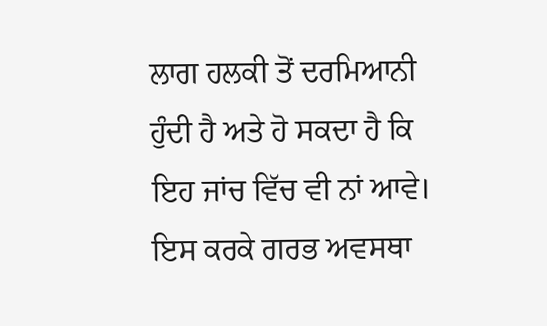ਲਾਗ ਹਲਕੀ ਤੋਂ ਦਰਮਿਆਨੀ ਹੁੰਦੀ ਹੈ ਅਤੇ ਹੋ ਸਕਦਾ ਹੈ ਕਿ ਇਹ ਜਾਂਚ ਵਿੱਚ ਵੀ ਨਾਂ ਆਵੇ। ਇਸ ਕਰਕੇ ਗਰਭ ਅਵਸਥਾ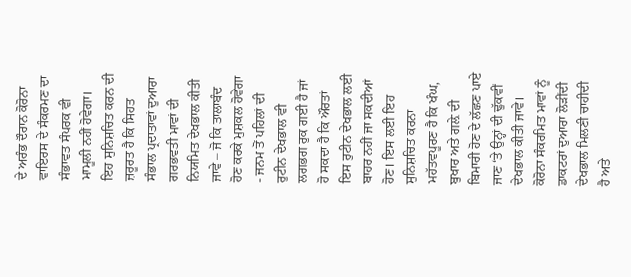ਦੇ ਅਰੰਭ ਦੌਰਾਨ ਕੋਰੋਨਾ ਵਾਇਰਸ ਦੇ ਸੰਕਰਮਣ ਦਾ ਸੰਭਾਵਤ ਸੰਪਰਕ ਵੀ ਮਾਮੂਲੀ ਨਹੀਂ ਹੋਵੇਗਾ।
ਇਹ ਸੁਨਿਸ਼ਚਿਤ ਕਰਨ ਦੀ ਜ਼ਰੂਰਤ ਹੈ ਕਿ ਸਿਹਤ ਸੰਭਾਲ ਪ੍ਰਦਾਤਾਵਾਂ ਦੁਆਰਾ ਗਰਭਵਤੀ ਮਾਵਾਂ ਦੀ ਨਿਯਮਿਤ ਦੇਖਭਾਲ ਕੀਤੀ ਜਾਵੇ – ਜੋ ਕਿ ਤਾਲਾਬੰਦ ਹੋਣ ਕਰਕੇ ਮੁਸ਼ਕਲ ਹੋਵੇਗਾ - ਜਨਮ ਤੋਂ ਪਹਿਲਾਂ ਦੀ ਰੁਟੀਨ ਦੇਖਭਾਲ ਵੀ ਲਗਭਗ ਰੁਕ ਗਈ ਹੈ ਜਾਂ ਹੋ ਸਕਦਾ ਹੈ ਕਿ ਔਰਤਾਂ ਇਸ ਰੁਟੀਨ ਦੇਖਭਾਲ ਲਈ ਬਾਹਰ ਨਹੀਂ ਜਾ ਸਕਦੀਆਂ ਹੋਣ। ਇਸ ਲਈ ਇਹ ਸੁਨਿਸ਼ਚਿਤ ਕਰਨਾ ਮਹੱਤਵਪੂਰਣ ਹੈ ਕਿ ਖੰਘ, ਬੁਖਾਰ ਅਤੇ ਗਲ਼ੇ ਦੀ ਬਿਮਾਰੀ ਹੋਣ ਦੇ ਲੱਛਣ ਪਾਏ ਜਾਣ ‘ਤੇ ਉਨ੍ਹਾਂ ਦੀ ਢੁੱਕਵੀਂ ਦੇਖਭਾਲ ਕੀਤੀ ਜਾਵੇ।
ਕੋਰੋਨਾ ਸੰਕਰਮਿਤ ਮਾਵਾਂ ਨੂੰ ਡਾਕਟਰਾਂ ਦੁਆਰਾ ਲੋੜੀਂਦੀ ਦੇਖਭਾਲ ਮਿਲਣੀ ਚਾਹੀਦੀ ਹੈ ਅਤੇ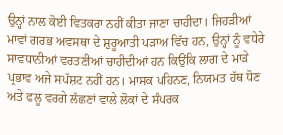ਉਨ੍ਹਾਂ ਨਾਲ ਕੋਈ ਵਿਤਕਰਾ ਨਹੀਂ ਕੀਤਾ ਜਾਣਾ ਚਾਹੀਦਾ। ਜਿਹੜੀਆਂ ਮਾਵਾਂ ਗਰਭ ਅਵਸਥਾ ਦੇ ਸ਼ੁਰੂਆਤੀ ਪੜਾਅ ਵਿੱਚ ਹਨ, ਉਨ੍ਹਾਂ ਨੂੰ ਵਧੇਰੇ ਸਾਵਧਾਨੀਆਂ ਵਰਤਣੀਆਂ ਚਾਹੀਦੀਆਂ ਹਨ ਕਿਉਂਕਿ ਲਾਗ ਦੇ ਮਾੜੇ ਪ੍ਰਭਾਵ ਅਜੇ ਸਪੱਸ਼ਟ ਨਹੀਂ ਹਨ। ਮਾਸਕ ਪਹਿਨਣ, ਨਿਯਮਤ ਹੱਥ ਧੋਣ ਅਤੇ ਫਲੂ ਵਰਗੇ ਲੱਛਣਾਂ ਵਾਲੇ ਲੋਕਾਂ ਦੇ ਸੰਪਰਕ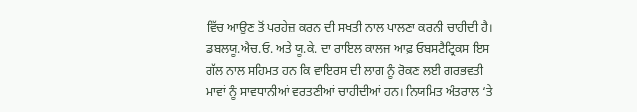ਵਿੱਚ ਆਉਣ ਤੋਂ ਪਰਹੇਜ਼ ਕਰਨ ਦੀ ਸਖਤੀ ਨਾਲ ਪਾਲਣਾ ਕਰਨੀ ਚਾਹੀਦੀ ਹੈ।
ਡਬਲਯੂ.ਐਚ.ਓ. ਅਤੇ ਯੂ.ਕੇ. ਦਾ ਰਾਇਲ ਕਾਲਜ ਆਫ਼ ਓਬਸਟੈਟ੍ਰਿਕਸ ਇਸ ਗੱਲ ਨਾਲ ਸਹਿਮਤ ਹਨ ਕਿ ਵਾਇਰਸ ਦੀ ਲਾਗ ਨੂੰ ਰੋਕਣ ਲਈ ਗਰਭਵਤੀ ਮਾਵਾਂ ਨੂੰ ਸਾਵਧਾਨੀਆਂ ਵਰਤਣੀਆਂ ਚਾਹੀਦੀਆਂ ਹਨ। ਨਿਯਮਿਤ ਅੰਤਰਾਲ ‘ਤੇ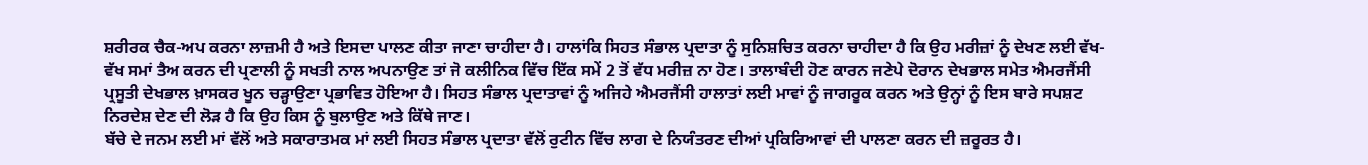ਸ਼ਰੀਰਕ ਚੈਕ-ਅਪ ਕਰਨਾ ਲਾਜ਼ਮੀ ਹੈ ਅਤੇ ਇਸਦਾ ਪਾਲਣ ਕੀਤਾ ਜਾਣਾ ਚਾਹੀਦਾ ਹੈ। ਹਾਲਾਂਕਿ ਸਿਹਤ ਸੰਭਾਲ ਪ੍ਰਦਾਤਾ ਨੂੰ ਸੁਨਿਸ਼ਚਿਤ ਕਰਨਾ ਚਾਹੀਦਾ ਹੈ ਕਿ ਉਹ ਮਰੀਜ਼ਾਂ ਨੂੰ ਦੇਖਣ ਲਈ ਵੱਖ-ਵੱਖ ਸਮਾਂ ਤੈਅ ਕਰਨ ਦੀ ਪ੍ਰਣਾਲੀ ਨੂੰ ਸਖਤੀ ਨਾਲ ਅਪਨਾਉਣ ਤਾਂ ਜੋ ਕਲੀਨਿਕ ਵਿੱਚ ਇੱਕ ਸਮੇਂ 2 ਤੋਂ ਵੱਧ ਮਰੀਜ਼ ਨਾ ਹੋਣ। ਤਾਲਾਬੰਦੀ ਹੋਣ ਕਾਰਨ ਜਣੇਪੇ ਦੋਰਾਨ ਦੇਖਭਾਲ ਸਮੇਤ ਐਮਰਜੈਂਸੀ ਪ੍ਰਸੂਤੀ ਦੇਖਭਾਲ ਖ਼ਾਸਕਰ ਖੂਨ ਚੜ੍ਹਾਉਣਾ ਪ੍ਰਭਾਵਿਤ ਹੋਇਆ ਹੈ। ਸਿਹਤ ਸੰਭਾਲ ਪ੍ਰਦਾਤਾਵਾਂ ਨੂੰ ਅਜਿਹੇ ਐਮਰਜੈਂਸੀ ਹਾਲਾਤਾਂ ਲਈ ਮਾਵਾਂ ਨੂੰ ਜਾਗਰੂਕ ਕਰਨ ਅਤੇ ਉਨ੍ਹਾਂ ਨੂੰ ਇਸ ਬਾਰੇ ਸਪਸ਼ਟ ਨਿਰਦੇਸ਼ ਦੇਣ ਦੀ ਲੋੜ ਹੈ ਕਿ ਉਹ ਕਿਸ ਨੂੰ ਬੁਲਾਉਣ ਅਤੇ ਕਿੱਥੇ ਜਾਣ।
ਬੱਚੇ ਦੇ ਜਨਮ ਲਈ ਮਾਂ ਵੱਲੋਂ ਅਤੇ ਸਕਾਰਾਤਮਕ ਮਾਂ ਲਈ ਸਿਹਤ ਸੰਭਾਲ ਪ੍ਰਦਾਤਾ ਵੱਲੋਂ ਰੁਟੀਨ ਵਿੱਚ ਲਾਗ ਦੇ ਨਿਯੰਤਰਣ ਦੀਆਂ ਪ੍ਰਕਿਰਿਆਵਾਂ ਦੀ ਪਾਲਣਾ ਕਰਨ ਦੀ ਜ਼ਰੂਰਤ ਹੈ।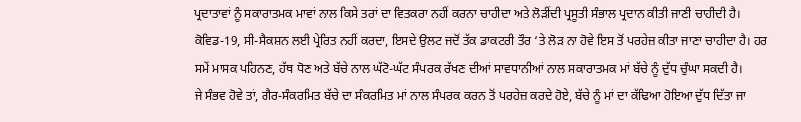ਪ੍ਰਦਾਤਾਵਾਂ ਨੂੰ ਸਕਾਰਾਤਮਕ ਮਾਵਾਂ ਨਾਲ ਕਿਸੇ ਤਰਾਂ ਦਾ ਵਿਤਕਰਾ ਨਹੀਂ ਕਰਨਾ ਚਾਹੀਦਾ ਅਤੇ ਲੋੜੀਂਦੀ ਪ੍ਰਸੂਤੀ ਸੰਭਾਲ ਪ੍ਰਦਾਨ ਕੀਤੀ ਜਾਣੀ ਚਾਹੀਦੀ ਹੈ। ਕੋਵਿਡ-19, ਸੀ-ਸੈਕਸ਼ਨ ਲਈ ਪ੍ਰੇਰਿਤ ਨਹੀਂ ਕਰਦਾ, ਇਸਦੇ ਉਲਟ ਜਦੋਂ ਤੱਕ ਡਾਕਟਰੀ ਤੌਰ ‘ਤੇ ਲੋੜ ਨਾ ਹੋਵੇ ਇਸ ਤੋਂ ਪਰਹੇਜ਼ ਕੀਤਾ ਜਾਣਾ ਚਾਹੀਦਾ ਹੈ। ਹਰ ਸਮੇਂ ਮਾਸਕ ਪਹਿਨਣ, ਹੱਥ ਧੋਣ ਅਤੇ ਬੱਚੇ ਨਾਲ ਘੱਟੋ-ਘੱਟ ਸੰਪਰਕ ਰੱਖਣ ਦੀਆਂ ਸਾਵਧਾਨੀਆਂ ਨਾਲ ਸਕਾਰਾਤਮਕ ਮਾਂ ਬੱਚੇ ਨੂੰ ਦੁੱਧ ਚੁੰਘਾ ਸਕਦੀ ਹੈ।
ਜੇ ਸੰਭਵ ਹੋਵੇ ਤਾਂ, ਗੈਰ-ਸੰਕਰਮਿਤ ਬੱਚੇ ਦਾ ਸੰਕਰਮਿਤ ਮਾਂ ਨਾਲ ਸੰਪਰਕ ਕਰਨ ਤੋਂ ਪਰਹੇਜ਼ ਕਰਦੇ ਹੋਏ, ਬੱਚੇ ਨੂੰ ਮਾਂ ਦਾ ਕੱਢਿਆ ਹੋਇਆ ਦੁੱਧ ਦਿੱਤਾ ਜਾ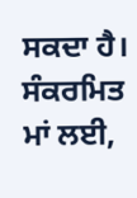ਸਕਦਾ ਹੈ। ਸੰਕਰਮਿਤ ਮਾਂ ਲਈ,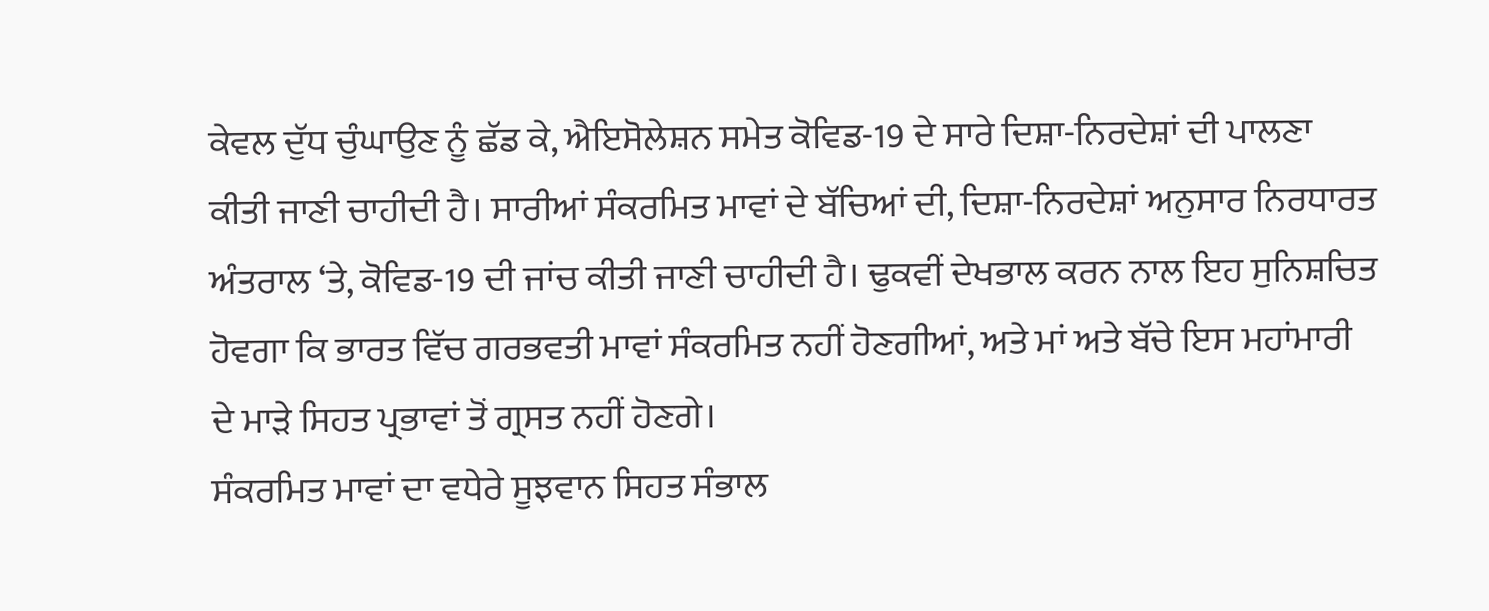ਕੇਵਲ ਦੁੱਧ ਚੁੰਘਾਉਣ ਨੂੰ ਛੱਡ ਕੇ, ਐਇਸੋਲੇਸ਼ਨ ਸਮੇਤ ਕੋਵਿਡ-19 ਦੇ ਸਾਰੇ ਦਿਸ਼ਾ-ਨਿਰਦੇਸ਼ਾਂ ਦੀ ਪਾਲਣਾ ਕੀਤੀ ਜਾਣੀ ਚਾਹੀਦੀ ਹੈ। ਸਾਰੀਆਂ ਸੰਕਰਮਿਤ ਮਾਵਾਂ ਦੇ ਬੱਚਿਆਂ ਦੀ, ਦਿਸ਼ਾ-ਨਿਰਦੇਸ਼ਾਂ ਅਨੁਸਾਰ ਨਿਰਧਾਰਤ ਅੰਤਰਾਲ ‘ਤੇ, ਕੋਵਿਡ-19 ਦੀ ਜਾਂਚ ਕੀਤੀ ਜਾਣੀ ਚਾਹੀਦੀ ਹੈ। ਢੁਕਵੀਂ ਦੇਖਭਾਲ ਕਰਨ ਨਾਲ ਇਹ ਸੁਨਿਸ਼ਚਿਤ ਹੋਵਗਾ ਕਿ ਭਾਰਤ ਵਿੱਚ ਗਰਭਵਤੀ ਮਾਵਾਂ ਸੰਕਰਮਿਤ ਨਹੀਂ ਹੋਣਗੀਆਂ, ਅਤੇ ਮਾਂ ਅਤੇ ਬੱਚੇ ਇਸ ਮਹਾਂਮਾਰੀ ਦੇ ਮਾੜੇ ਸਿਹਤ ਪ੍ਰਭਾਵਾਂ ਤੋਂ ਗ੍ਰਸਤ ਨਹੀਂ ਹੋਣਗੇ।
ਸੰਕਰਮਿਤ ਮਾਵਾਂ ਦਾ ਵਧੇਰੇ ਸੂਝਵਾਨ ਸਿਹਤ ਸੰਭਾਲ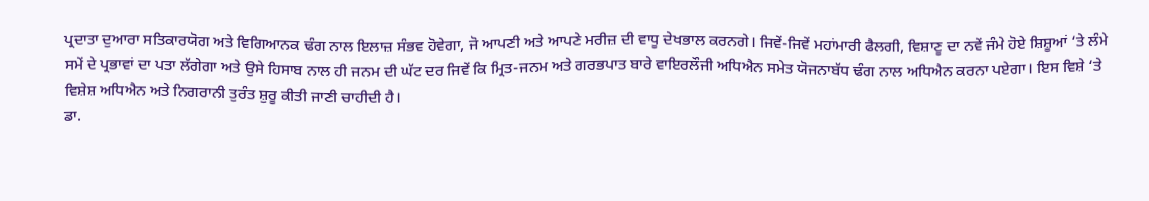ਪ੍ਰਦਾਤਾ ਦੁਆਰਾ ਸਤਿਕਾਰਯੋਗ ਅਤੇ ਵਿਗਿਆਨਕ ਢੰਗ ਨਾਲ ਇਲਾਜ਼ ਸੰਭਵ ਹੋਵੇਗਾ, ਜੋ ਆਪਣੀ ਅਤੇ ਆਪਣੇ ਮਰੀਜ਼ ਦੀ ਵਾਧੂ ਦੇਖਭਾਲ ਕਰਨਗੇ। ਜਿਵੇਂ-ਜਿਵੇਂ ਮਹਾਂਮਾਰੀ ਫੈਲਗੀ, ਵਿਸ਼ਾਣੂ ਦਾ ਨਵੇਂ ਜੰਮੇ ਹੋਏ ਸ਼ਿਸ਼ੂਆਂ ‘ਤੇ ਲੰਮੇ ਸਮੇਂ ਦੇ ਪ੍ਰਭਾਵਾਂ ਦਾ ਪਤਾ ਲੱਗੇਗਾ ਅਤੇ ਉਸੇ ਹਿਸਾਬ ਨਾਲ ਹੀ ਜਨਮ ਦੀ ਘੱਟ ਦਰ ਜਿਵੇਂ ਕਿ ਮ੍ਰਿਤ-ਜਨਮ ਅਤੇ ਗਰਭਪਾਤ ਬਾਰੇ ਵਾਇਰਲੌਜੀ ਅਧਿਐਨ ਸਮੇਤ ਯੋਜਨਾਬੱਧ ਢੰਗ ਨਾਲ ਅਧਿਐਨ ਕਰਨਾ ਪਏਗਾ। ਇਸ ਵਿਸ਼ੇ ‘ਤੇ ਵਿਸ਼ੇਸ਼ ਅਧਿਐਨ ਅਤੇ ਨਿਗਰਾਨੀ ਤੁਰੰਤ ਸ਼ੁਰੂ ਕੀਤੀ ਜਾਣੀ ਚਾਹੀਦੀ ਹੈ।
ਡਾ.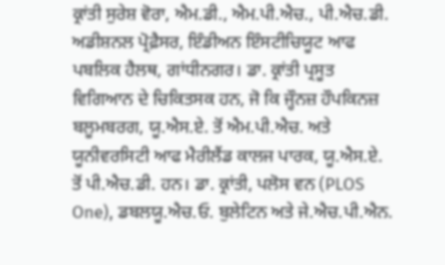ਕ੍ਰਾਂਤੀ ਸੁਰੇਸ਼ ਵੋਰਾ, ਐਮ.ਡੀ., ਐਮ.ਪੀ.ਐਚ., ਪੀ.ਐਚ.ਡੀ.
ਅਡੀਸ਼ਨਲ ਪ੍ਰੋਫ਼ੈਸਰ, ਇੰਡੀਅਨ ਇੰਸਟੀਚਿਯੂਟ ਆਫ ਪਬਲਿਕ ਹੈਲਥ, ਗਾਂਧੀਨਗਰ। ਡਾ. ਕ੍ਰਾਂਤੀ ਪ੍ਰਸੂਤ ਵਿਗਿਆਨ ਦੇ ਚਿਕਿਤਸਕ ਹਨ, ਜੋ ਕਿ ਜ੍ਹੌਨਜ਼ ਹੌਪਕਿਨਜ਼ ਬਲੂਮਬਰਗ, ਯੂ.ਐਸ.ਏ. ਤੋਂ ਐਮ.ਪੀ.ਐਚ. ਅਤੇ ਯੂਨੀਵਰਸਿਟੀ ਆਫ ਮੈਰੀਲੈਂਡ ਕਾਲਜ ਪਾਰਕ, ਯੂ.ਐਸ.ਏ. ਤੋਂ ਪੀ.ਐਚ.ਡੀ. ਹਨ। ਡਾ. ਕ੍ਰਾਂਤੀ, ਪਲੋਸ ਵਨ (PLOS One), ਡਬਲਯੂ.ਐਚ.ਓ. ਬੁਲੇਟਿਨ ਅਤੇ ਜੇ.ਐਚ.ਪੀ.ਐਨ.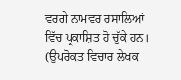ਵਰਗੇ ਨਾਮਵਰ ਰਸਾਲਿਆਂ ਵਿੱਚ ਪ੍ਰਕਾਸ਼ਿਤ ਹੋ ਚੁੱਕੇ ਹਨ।
(ਉਪਰੋਕਤ ਵਿਚਾਰ ਲੇਖਕ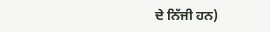ਦੇ ਨਿੱਜੀ ਹਨ)